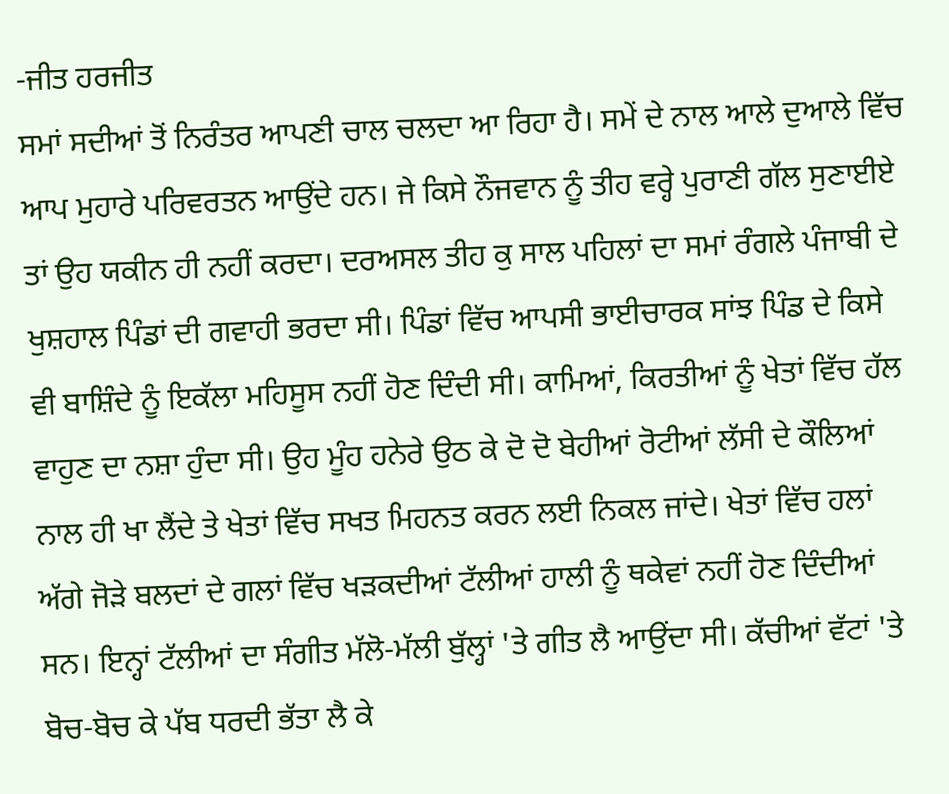-ਜੀਤ ਹਰਜੀਤ
ਸਮਾਂ ਸਦੀਆਂ ਤੋਂ ਨਿਰੰਤਰ ਆਪਣੀ ਚਾਲ ਚਲਦਾ ਆ ਰਿਹਾ ਹੈ। ਸਮੇਂ ਦੇ ਨਾਲ ਆਲੇ ਦੁਆਲੇ ਵਿੱਚ ਆਪ ਮੁਹਾਰੇ ਪਰਿਵਰਤਨ ਆਉਂਦੇ ਹਨ। ਜੇ ਕਿਸੇ ਨੌਜਵਾਨ ਨੂੰ ਤੀਹ ਵਰ੍ਹੇ ਪੁਰਾਣੀ ਗੱਲ ਸੁਣਾਈਏ ਤਾਂ ਉਹ ਯਕੀਨ ਹੀ ਨਹੀਂ ਕਰਦਾ। ਦਰਅਸਲ ਤੀਹ ਕੁ ਸਾਲ ਪਹਿਲਾਂ ਦਾ ਸਮਾਂ ਰੰਗਲੇ ਪੰਜਾਬੀ ਦੇ ਖੁਸ਼ਹਾਲ ਪਿੰਡਾਂ ਦੀ ਗਵਾਹੀ ਭਰਦਾ ਸੀ। ਪਿੰਡਾਂ ਵਿੱਚ ਆਪਸੀ ਭਾਈਚਾਰਕ ਸਾਂਝ ਪਿੰਡ ਦੇ ਕਿਸੇ ਵੀ ਬਾਸ਼ਿੰਦੇ ਨੂੰ ਇਕੱਲਾ ਮਹਿਸੂਸ ਨਹੀਂ ਹੋਣ ਦਿੰਦੀ ਸੀ। ਕਾਮਿਆਂ, ਕਿਰਤੀਆਂ ਨੂੰ ਖੇਤਾਂ ਵਿੱਚ ਹੱਲ ਵਾਹੁਣ ਦਾ ਨਸ਼ਾ ਹੁੰਦਾ ਸੀ। ਉਹ ਮੂੰਹ ਹਨੇਰੇ ਉਠ ਕੇ ਦੋ ਦੋ ਬੇਹੀਆਂ ਰੋਟੀਆਂ ਲੱਸੀ ਦੇ ਕੌਲਿਆਂ ਨਾਲ ਹੀ ਖਾ ਲੈਂਦੇ ਤੇ ਖੇਤਾਂ ਵਿੱਚ ਸਖਤ ਮਿਹਨਤ ਕਰਨ ਲਈ ਨਿਕਲ ਜਾਂਦੇ। ਖੇਤਾਂ ਵਿੱਚ ਹਲਾਂ ਅੱਗੇ ਜੋੜੇ ਬਲਦਾਂ ਦੇ ਗਲਾਂ ਵਿੱਚ ਖੜਕਦੀਆਂ ਟੱਲੀਆਂ ਹਾਲੀ ਨੂੰ ਥਕੇਵਾਂ ਨਹੀਂ ਹੋਣ ਦਿੰਦੀਆਂ ਸਨ। ਇਨ੍ਹਾਂ ਟੱਲੀਆਂ ਦਾ ਸੰਗੀਤ ਮੱਲੋ-ਮੱਲੀ ਬੁੱਲ੍ਹਾਂ 'ਤੇ ਗੀਤ ਲੈ ਆਉਂਦਾ ਸੀ। ਕੱਚੀਆਂ ਵੱਟਾਂ 'ਤੇ ਬੋਚ-ਬੋਚ ਕੇ ਪੱਬ ਧਰਦੀ ਭੱਤਾ ਲੈ ਕੇ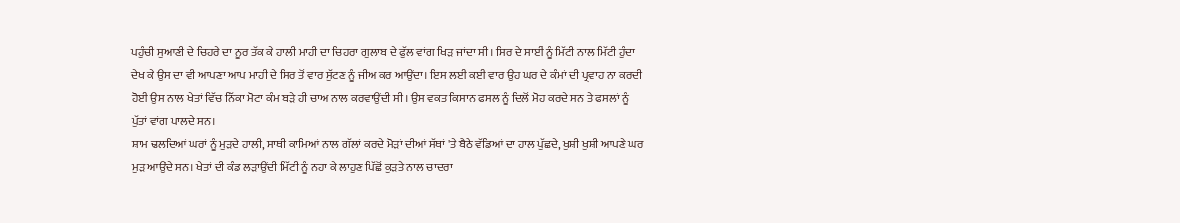ਪਹੁੰਚੀ ਸੁਆਣੀ ਦੇ ਚਿਹਰੇ ਦਾ ਨੂਰ ਤੱਕ ਕੇ ਹਾਲੀ ਮਾਹੀ ਦਾ ਚਿਹਰਾ ਗੁਲਾਬ ਦੇ ਫੁੱਲ ਵਾਂਗ ਖਿੜ ਜਾਂਦਾ ਸੀ। ਸਿਰ ਦੇ ਸਾਈਂ ਨੂੰ ਮਿੱਟੀ ਨਾਲ ਮਿੱਟੀ ਹੁੰਦਾ ਦੇਖ ਕੇ ਉਸ ਦਾ ਵੀ ਆਪਣਾ ਆਪ ਮਾਹੀ ਦੇ ਸਿਰ ਤੋਂ ਵਾਰ ਸੁੱਟਣ ਨੂੰ ਜੀਅ ਕਰ ਆਉਂਦਾ। ਇਸ ਲਈ ਕਈ ਵਾਰ ਉਹ ਘਰ ਦੇ ਕੰਮਾਂ ਦੀ ਪ੍ਰਵਾਹ ਨਾ ਕਰਦੀ ਹੋਈ ਉਸ ਨਾਲ ਖੇਤਾਂ ਵਿੱਚ ਨਿੱਕਾ ਮੋਟਾ ਕੰਮ ਬੜੇ ਹੀ ਚਾਅ ਨਾਲ ਕਰਵਾਉਂਦੀ ਸੀ। ਉਸ ਵਕਤ ਕਿਸਾਨ ਫਸਲ ਨੂੰ ਦਿਲੋਂ ਮੋਹ ਕਰਦੇ ਸਨ ਤੇ ਫਸਲਾਂ ਨੂੰ ਪੁੱਤਾਂ ਵਾਂਗ ਪਾਲਦੇ ਸਨ।
ਸ਼ਾਮ ਢਲਦਿਆਂ ਘਰਾਂ ਨੂੰ ਮੁੜਦੇ ਹਾਲੀ, ਸਾਥੀ ਕਾਮਿਆਂ ਨਾਲ ਗੱਲਾਂ ਕਰਦੇ ਮੋੜਾਂ ਦੀਆਂ ਸੱਥਾਂ 'ਤੇ ਬੈਠੇ ਵੱਡਿਆਂ ਦਾ ਹਾਲ ਪੁੱਛਦੇ, ਖੁਸ਼ੀ ਖੁਸ਼ੀ ਆਪਣੇ ਘਰ ਮੁੜ ਆਉਂਦੇ ਸਨ। ਖੇਤਾਂ ਦੀ ਕੰਡ ਲੜਾਉਂਦੀ ਮਿੱਟੀ ਨੂੰ ਨਹਾ ਕੇ ਲਾਹੁਣ ਪਿੱਛੋਂ ਕੁੜਤੇ ਨਾਲ ਚਾਦਰਾ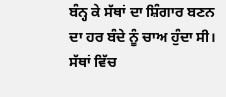ਬੰਨ੍ਹ ਕੇ ਸੱਥਾਂ ਦਾ ਸ਼ਿੰਗਾਰ ਬਣਨ ਦਾ ਹਰ ਬੰਦੇ ਨੂੰ ਚਾਅ ਹੁੰਦਾ ਸੀ। ਸੱਥਾਂ ਵਿੱਚ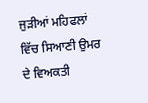ਜੁੜੀਆਂ ਮਹਿਫਲਾਂ ਵਿੱਚ ਸਿਆਣੀ ਉਮਰ ਦੇ ਵਿਅਕਤੀ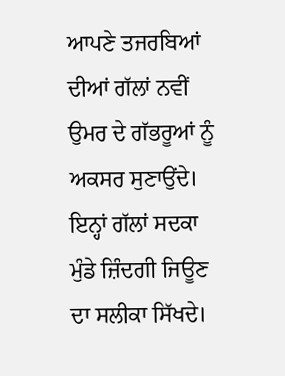ਆਪਣੇ ਤਜਰਬਿਆਂ ਦੀਆਂ ਗੱਲਾਂ ਨਵੀਂ ਉਮਰ ਦੇ ਗੱਭਰੂਆਂ ਨੂੰ ਅਕਸਰ ਸੁਣਾਉਂਦੇ। ਇਨ੍ਹਾਂ ਗੱਲਾਂ ਸਦਕਾ ਮੁੰਡੇ ਜ਼ਿੰਦਗੀ ਜਿਊਣ ਦਾ ਸਲੀਕਾ ਸਿੱਖਦੇ।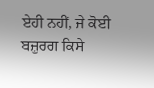ਏਹੀ ਨਹੀਂ, ਜੇ ਕੋਈ ਬਜ਼ੁਰਗ ਕਿਸੇ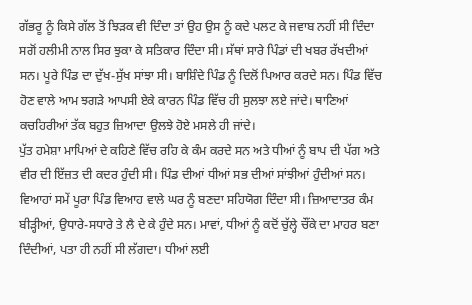ਗੱਭਰੂ ਨੂੰ ਕਿਸੇ ਗੱਲ ਤੋਂ ਝਿੜਕ ਵੀ ਦਿੰਦਾ ਤਾਂ ਉਹ ਉਸ ਨੂੰ ਕਦੇ ਪਲਟ ਕੇ ਜਵਾਬ ਨਹੀਂ ਸੀ ਦਿੰਦਾ ਸਗੋਂ ਹਲੀਮੀ ਨਾਲ ਸਿਰ ਝੁਕਾ ਕੇ ਸਤਿਕਾਰ ਦਿੰਦਾ ਸੀ। ਸੱਥਾਂ ਸਾਰੇ ਪਿੰਡਾਂ ਦੀ ਖਬਰ ਰੱਖਦੀਆਂ ਸਨ। ਪੂਰੇ ਪਿੰਡ ਦਾ ਦੁੱਖ-ਸੁੱਖ ਸਾਂਝਾ ਸੀ। ਬਾਸ਼ਿੰਦੇ ਪਿੰਡ ਨੂੰ ਦਿਲੋਂ ਪਿਆਰ ਕਰਦੇ ਸਨ। ਪਿੰਡ ਵਿੱਚ ਹੋਣ ਵਾਲੇ ਆਮ ਝਗੜੇ ਆਪਸੀ ਏਕੇ ਕਾਰਨ ਪਿੰਡ ਵਿੱਚ ਹੀ ਸੁਲਝਾ ਲਏ ਜਾਂਦੇ। ਥਾਣਿਆਂ ਕਚਹਿਰੀਆਂ ਤੱਕ ਬਹੁਤ ਜ਼ਿਆਦਾ ਉਲਝੇ ਹੋਏ ਮਸਲੇ ਹੀ ਜਾਂਦੇ।
ਪੁੱਤ ਹਮੇਸ਼ਾ ਮਾਪਿਆਂ ਦੇ ਕਹਿਣੇ ਵਿੱਚ ਰਹਿ ਕੇ ਕੰਮ ਕਰਦੇ ਸਨ ਅਤੇ ਧੀਆਂ ਨੂੰ ਬਾਪ ਦੀ ਪੱਗ ਅਤੇ ਵੀਰ ਦੀ ਇੱਜ਼ਤ ਦੀ ਕਦਰ ਹੁੰਦੀ ਸੀ। ਪਿੰਡ ਦੀਆਂ ਧੀਆਂ ਸਭ ਦੀਆਂ ਸਾਂਝੀਆਂ ਹੁੰਦੀਆਂ ਸਨ। ਵਿਆਹਾਂ ਸਮੇਂ ਪੂਰਾ ਪਿੰਡ ਵਿਆਹ ਵਾਲੇ ਘਰ ਨੂੰ ਬਣਦਾ ਸਹਿਯੋਗ ਦਿੰਦਾ ਸੀ। ਜ਼ਿਆਦਾਤਰ ਕੰਮ ਬੀੜ੍ਹੀਆਂ, ਉਧਾਰੇ-ਸਧਾਰੇ ਤੇ ਲੈ ਦੇ ਕੇ ਹੁੰਦੇ ਸਨ। ਮਾਵਾਂ, ਧੀਆਂ ਨੂੰ ਕਦੋਂ ਚੁੱਲ੍ਹੇ ਚੌਂਕੇ ਦਾ ਮਾਹਰ ਬਣਾ ਦਿੰਦੀਆਂ, ਪਤਾ ਹੀ ਨਹੀਂ ਸੀ ਲੱਗਦਾ। ਧੀਆਂ ਲਈ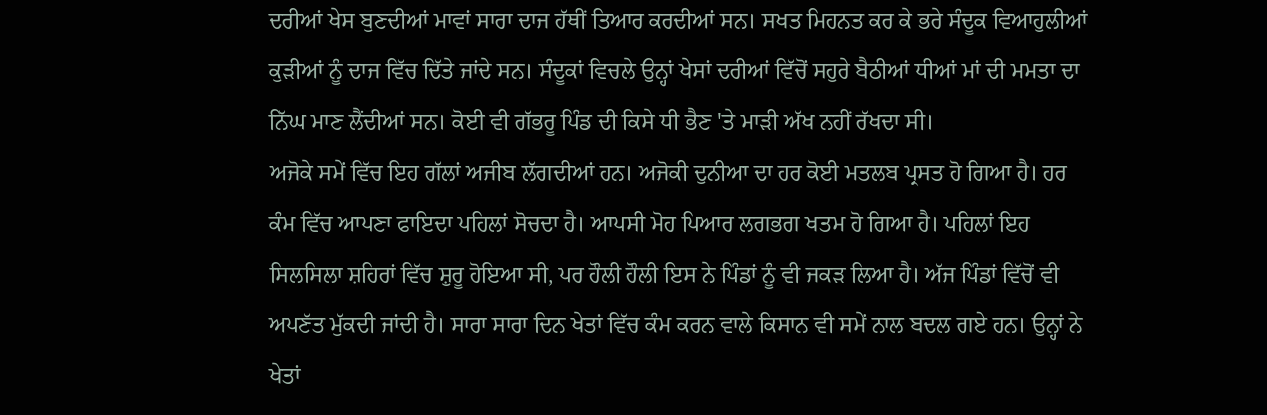ਦਰੀਆਂ ਖੇਸ ਬੁਣਦੀਆਂ ਮਾਵਾਂ ਸਾਰਾ ਦਾਜ ਹੱਥੀਂ ਤਿਆਰ ਕਰਦੀਆਂ ਸਨ। ਸਖਤ ਮਿਹਨਤ ਕਰ ਕੇ ਭਰੇ ਸੰਦੂਕ ਵਿਆਹੁਲੀਆਂ ਕੁੜੀਆਂ ਨੂੰ ਦਾਜ ਵਿੱਚ ਦਿੱਤੇ ਜਾਂਦੇ ਸਨ। ਸੰਦੂਕਾਂ ਵਿਚਲੇ ਉਨ੍ਹਾਂ ਖੇਸਾਂ ਦਰੀਆਂ ਵਿੱਚੋਂ ਸਹੁਰੇ ਬੈਠੀਆਂ ਧੀਆਂ ਮਾਂ ਦੀ ਮਮਤਾ ਦਾ ਨਿੱਘ ਮਾਣ ਲੈਂਦੀਆਂ ਸਨ। ਕੋਈ ਵੀ ਗੱਭਰੂ ਪਿੰਡ ਦੀ ਕਿਸੇ ਧੀ ਭੈਣ 'ਤੇ ਮਾੜੀ ਅੱਖ ਨਹੀਂ ਰੱਖਦਾ ਸੀ।
ਅਜੋਕੇ ਸਮੇਂ ਵਿੱਚ ਇਹ ਗੱਲਾਂ ਅਜੀਬ ਲੱਗਦੀਆਂ ਹਨ। ਅਜੋਕੀ ਦੁਨੀਆ ਦਾ ਹਰ ਕੋਈ ਮਤਲਬ ਪ੍ਰਸਤ ਹੋ ਗਿਆ ਹੈ। ਹਰ ਕੰਮ ਵਿੱਚ ਆਪਣਾ ਫਾਇਦਾ ਪਹਿਲਾਂ ਸੋਚਦਾ ਹੈ। ਆਪਸੀ ਮੋਹ ਪਿਆਰ ਲਗਭਗ ਖਤਮ ਹੋ ਗਿਆ ਹੈ। ਪਹਿਲਾਂ ਇਹ ਸਿਲਸਿਲਾ ਸ਼ਹਿਰਾਂ ਵਿੱਚ ਸ਼ੁਰੂ ਹੋਇਆ ਸੀ, ਪਰ ਹੌਲੀ ਹੌਲੀ ਇਸ ਨੇ ਪਿੰਡਾਂ ਨੂੰ ਵੀ ਜਕੜ ਲਿਆ ਹੈ। ਅੱਜ ਪਿੰਡਾਂ ਵਿੱਚੋਂ ਵੀ ਅਪਣੱਤ ਮੁੱਕਦੀ ਜਾਂਦੀ ਹੈ। ਸਾਰਾ ਸਾਰਾ ਦਿਨ ਖੇਤਾਂ ਵਿੱਚ ਕੰਮ ਕਰਨ ਵਾਲੇ ਕਿਸਾਨ ਵੀ ਸਮੇਂ ਨਾਲ ਬਦਲ ਗਏ ਹਨ। ਉਨ੍ਹਾਂ ਨੇ ਖੇਤਾਂ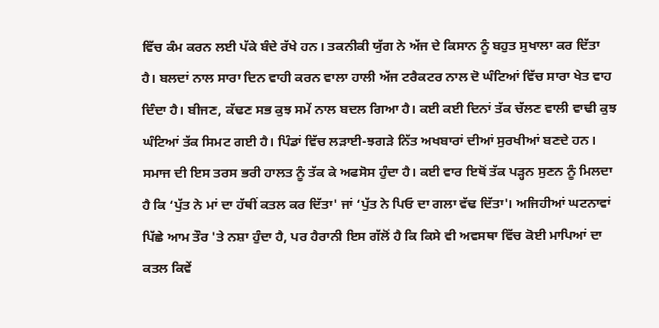ਵਿੱਚ ਕੰਮ ਕਰਨ ਲਈ ਪੱਕੇ ਬੰਦੇ ਰੱਖੇ ਹਨ। ਤਕਨੀਕੀ ਯੁੱਗ ਨੇ ਅੱਜ ਦੇ ਕਿਸਾਨ ਨੂੰ ਬਹੁਤ ਸੁਖਾਲਾ ਕਰ ਦਿੱਤਾ ਹੈ। ਬਲਦਾਂ ਨਾਲ ਸਾਰਾ ਦਿਨ ਵਾਹੀ ਕਰਨ ਵਾਲਾ ਹਾਲੀ ਅੱਜ ਟਰੈਕਟਰ ਨਾਲ ਦੋ ਘੰਟਿਆਂ ਵਿੱਚ ਸਾਰਾ ਖੇਤ ਵਾਹ ਦਿੰਦਾ ਹੈ। ਬੀਜਣ, ਕੱਢਣ ਸਭ ਕੁਝ ਸਮੇਂ ਨਾਲ ਬਦਲ ਗਿਆ ਹੈ। ਕਈ ਕਈ ਦਿਨਾਂ ਤੱਕ ਚੱਲਣ ਵਾਲੀ ਵਾਢੀ ਕੁਝ ਘੰਟਿਆਂ ਤੱਕ ਸਿਮਟ ਗਈ ਹੈ। ਪਿੰਡਾਂ ਵਿੱਚ ਲੜਾਈ-ਝਗੜੇ ਨਿੱਤ ਅਖਬਾਰਾਂ ਦੀਆਂ ਸੁਰਖੀਆਂ ਬਣਦੇ ਹਨ। ਸਮਾਜ ਦੀ ਇਸ ਤਰਸ ਭਰੀ ਹਾਲਤ ਨੂੰ ਤੱਕ ਕੇ ਅਫਸੋਸ ਹੁੰਦਾ ਹੈ। ਕਈ ਵਾਰ ਇਥੋਂ ਤੱਕ ਪੜ੍ਹਨ ਸੁਣਨ ਨੂੰ ਮਿਲਦਾ ਹੈ ਕਿ ‘ਪੁੱਤ ਨੇ ਮਾਂ ਦਾ ਹੱਥੀਂ ਕਤਲ ਕਰ ਦਿੱਤਾ' ਜਾਂ ‘ਪੁੱਤ ਨੇ ਪਿਓ ਦਾ ਗਲਾ ਵੱਢ ਦਿੱਤਾ'। ਅਜਿਹੀਆਂ ਘਟਨਾਵਾਂ ਪਿੱਛੇ ਆਮ ਤੌਰ 'ਤੇ ਨਸ਼ਾ ਹੁੰਦਾ ਹੈ, ਪਰ ਹੈਰਾਨੀ ਇਸ ਗੱਲੋਂ ਹੈ ਕਿ ਕਿਸੇ ਵੀ ਅਵਸਥਾ ਵਿੱਚ ਕੋਈ ਮਾਪਿਆਂ ਦਾ ਕਤਲ ਕਿਵੇਂ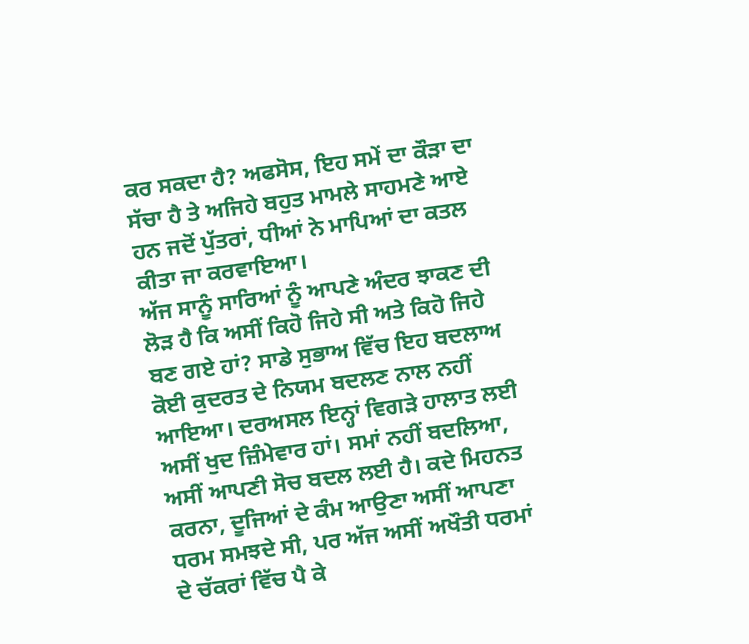ਕਰ ਸਕਦਾ ਹੈ? ਅਫਸੋਸ, ਇਹ ਸਮੇਂ ਦਾ ਕੌੜਾ ਦਾ ਸੱਚਾ ਹੈ ਤੇ ਅਜਿਹੇ ਬਹੁਤ ਮਾਮਲੇ ਸਾਹਮਣੇ ਆਏ ਹਨ ਜਦੋਂ ਪੁੱਤਰਾਂ, ਧੀਆਂ ਨੇ ਮਾਪਿਆਂ ਦਾ ਕਤਲ ਕੀਤਾ ਜਾ ਕਰਵਾਇਆ।
ਅੱਜ ਸਾਨੂੰ ਸਾਰਿਆਂ ਨੂੰ ਆਪਣੇ ਅੰਦਰ ਝਾਕਣ ਦੀ ਲੋੜ ਹੈ ਕਿ ਅਸੀਂ ਕਿਹੋ ਜਿਹੇ ਸੀ ਅਤੇ ਕਿਹੋ ਜਿਹੇ ਬਣ ਗਏ ਹਾਂ? ਸਾਡੇ ਸੁਭਾਅ ਵਿੱਚ ਇਹ ਬਦਲਾਅ ਕੋਈ ਕੁਦਰਤ ਦੇ ਨਿਯਮ ਬਦਲਣ ਨਾਲ ਨਹੀਂ ਆਇਆ। ਦਰਅਸਲ ਇਨ੍ਹਾਂ ਵਿਗੜੇ ਹਾਲਾਤ ਲਈ ਅਸੀਂ ਖੁਦ ਜ਼ਿੰਮੇਵਾਰ ਹਾਂ। ਸਮਾਂ ਨਹੀਂ ਬਦਲਿਆ, ਅਸੀਂ ਆਪਣੀ ਸੋਚ ਬਦਲ ਲਈ ਹੈ। ਕਦੇ ਮਿਹਨਤ ਕਰਨਾ, ਦੂਜਿਆਂ ਦੇ ਕੰਮ ਆਉਣਾ ਅਸੀਂ ਆਪਣਾ ਧਰਮ ਸਮਝਦੇ ਸੀ, ਪਰ ਅੱਜ ਅਸੀਂ ਅਖੌਤੀ ਧਰਮਾਂ ਦੇ ਚੱਕਰਾਂ ਵਿੱਚ ਪੈ ਕੇ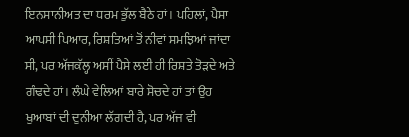ਇਨਸਾਨੀਅਤ ਦਾ ਧਰਮ ਭੁੱਲ ਬੈਠੇ ਹਾਂ। ਪਹਿਲਾਂ, ਪੈਸਾ ਆਪਸੀ ਪਿਆਰ, ਰਿਸ਼ਤਿਆਂ ਤੋਂ ਨੀਵਾਂ ਸਮਝਿਆਂ ਜਾਂਦਾ ਸੀ, ਪਰ ਅੱਜਕੱਲ੍ਹ ਅਸੀਂ ਪੈਸੇ ਲਈ ਹੀ ਰਿਸ਼ਤੇ ਤੋੜਦੇ ਅਤੇ ਗੰਢਦੇ ਹਾਂ। ਲੰਘੇ ਵੇਲਿਆਂ ਬਾਰੇ ਸੋਚਦੇ ਹਾਂ ਤਾਂ ਉਹ ਖੁਆਬਾਂ ਦੀ ਦੁਨੀਆ ਲੱਗਦੀ ਹੈ, ਪਰ ਅੱਜ ਵੀ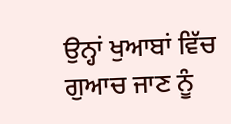ਉਨ੍ਹਾਂ ਖੁਆਬਾਂ ਵਿੱਚ ਗੁਆਚ ਜਾਣ ਨੂੰ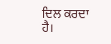ਦਿਲ ਕਰਦਾ ਹੈ।